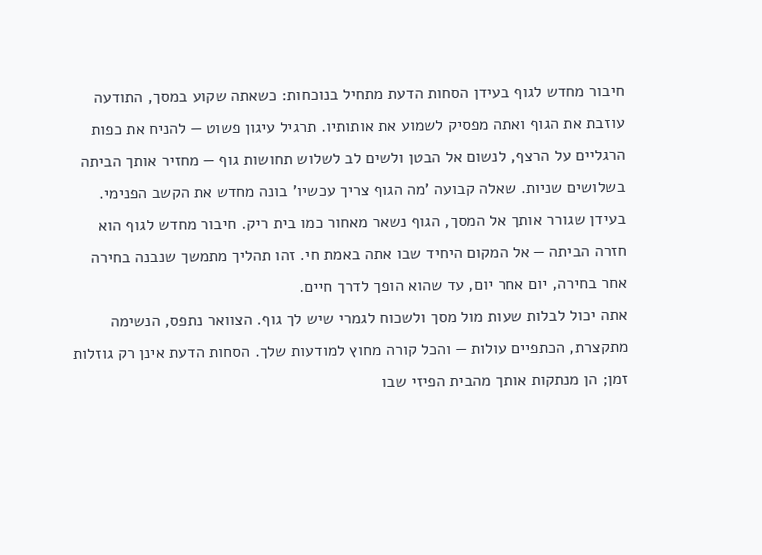חיבור מחדש לגוף בעידן הסחות הדעת מתחיל בנוכחות: כשאתה שקוע במסך, התודעה עוזבת את הגוף ואתה מפסיק לשמוע את אותותיו. תרגיל עיגון פשוט — להניח את כפות הרגליים על הרצף, לנשום אל הבטן ולשים לב לשלוש תחושות גוף — מחזיר אותך הביתה בשלושים שניות. שאלה קבועה 'מה הגוף צריך עכשיו' בונה מחדש את הקשב הפנימי.
בעידן שגורר אותך אל המסך, הגוף נשאר מאחור כמו בית ריק. חיבור מחדש לגוף הוא חזרה הביתה — אל המקום היחיד שבו אתה באמת חי. זהו תהליך מתמשך שנבנה בחירה אחר בחירה, יום אחר יום, עד שהוא הופך לדרך חיים.
אתה יכול לבלות שעות מול מסך ולשכוח לגמרי שיש לך גוף. הצוואר נתפס, הנשימה מתקצרת, הכתפיים עולות — והכל קורה מחוץ למודעות שלך. הסחות הדעת אינן רק גוזלות זמן; הן מנתקות אותך מהבית הפיזי שבו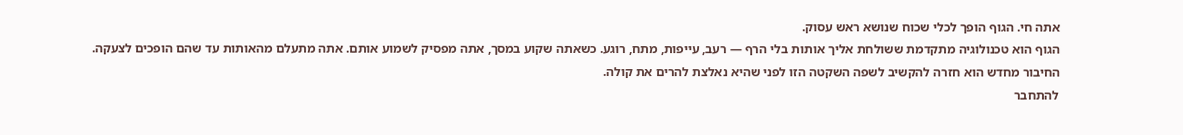אתה חי. הגוף הופך לכלי שכוח שנושא ראש עסוק.
הגוף הוא טכנולוגיה מתקדמת ששולחת אליך אותות בלי הרף — רעב, עייפות, מתח, רוגע. כשאתה שקוע במסך, אתה מפסיק לשמוע אותם. אתה מתעלם מהאותות עד שהם הופכים לצעקה. החיבור מחדש הוא חזרה להקשיב לשפה השקטה הזו לפני שהיא נאלצת להרים את קולה.
להתחבר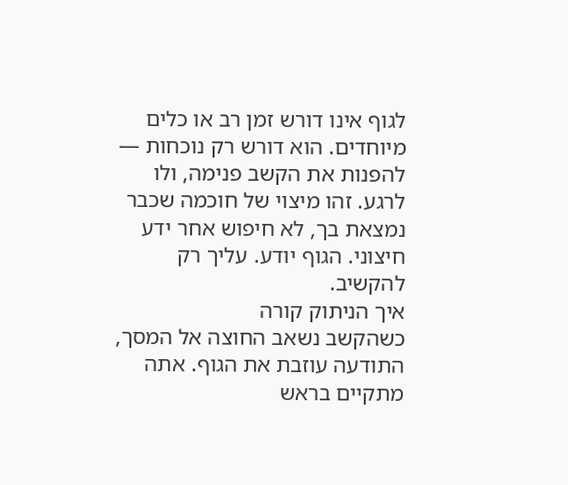לגוף אינו דורש זמן רב או כלים מיוחדים. הוא דורש רק נוכחות — להפנות את הקשב פנימה, ולו לרגע. זהו מיצוי של חוכמה שכבר נמצאת בך, לא חיפוש אחר ידע חיצוני. הגוף יודע. עליך רק להקשיב.
איך הניתוק קורה
כשהקשב נשאב החוצה אל המסך, התודעה עוזבת את הגוף. אתה מתקיים בראש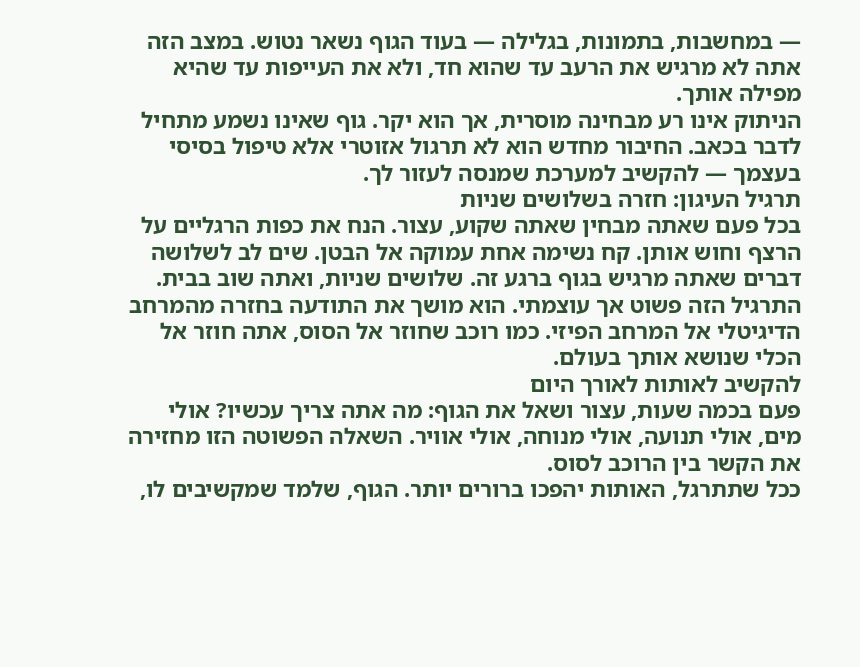— במחשבות, בתמונות, בגלילה — בעוד הגוף נשאר נטוש. במצב הזה אתה לא מרגיש את הרעב עד שהוא חד, ולא את העייפות עד שהיא מפילה אותך.
הניתוק אינו רע מבחינה מוסרית, אך הוא יקר. גוף שאינו נשמע מתחיל לדבר בכאב. החיבור מחדש הוא לא תרגול אזוטרי אלא טיפול בסיסי בעצמך — להקשיב למערכת שמנסה לעזור לך.
תרגיל העיגון: חזרה בשלושים שניות
בכל פעם שאתה מבחין שאתה שקוע, עצור. הנח את כפות הרגליים על הרצף וחוש אותן. קח נשימה אחת עמוקה אל הבטן. שים לב לשלושה דברים שאתה מרגיש בגוף ברגע זה. שלושים שניות, ואתה שוב בבית.
התרגיל הזה פשוט אך עוצמתי. הוא מושך את התודעה בחזרה מהמרחב הדיגיטלי אל המרחב הפיזי. כמו רוכב שחוזר אל הסוס, אתה חוזר אל הכלי שנושא אותך בעולם.
להקשיב לאותות לאורך היום
פעם בכמה שעות, עצור ושאל את הגוף: מה אתה צריך עכשיו? אולי מים, אולי תנועה, אולי מנוחה, אולי אוויר. השאלה הפשוטה הזו מחזירה את הקשר בין הרוכב לסוס.
ככל שתתרגל, האותות יהפכו ברורים יותר. הגוף, שלמד שמקשיבים לו,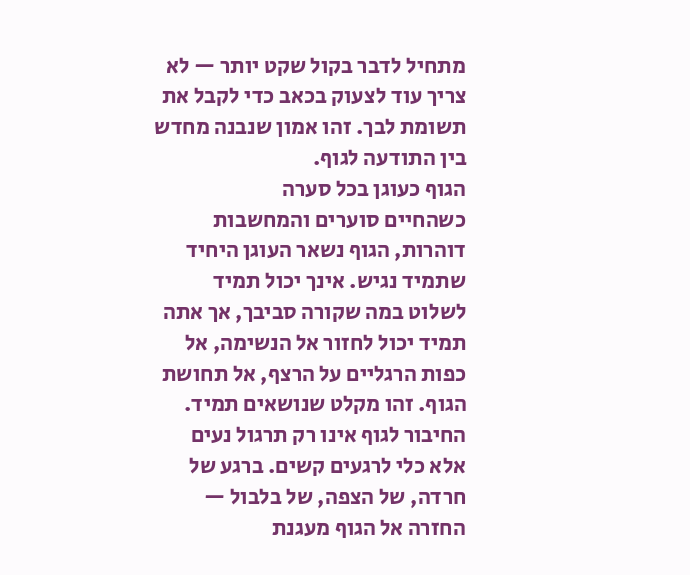מתחיל לדבר בקול שקט יותר — לא צריך עוד לצעוק בכאב כדי לקבל את תשומת לבך. זהו אמון שנבנה מחדש בין התודעה לגוף.
הגוף כעוגן בכל סערה
כשהחיים סוערים והמחשבות דוהרות, הגוף נשאר העוגן היחיד שתמיד נגיש. אינך יכול תמיד לשלוט במה שקורה סביבך, אך אתה תמיד יכול לחזור אל הנשימה, אל כפות הרגליים על הרצף, אל תחושת הגוף. זהו מקלט שנושאים תמיד.
החיבור לגוף אינו רק תרגול נעים אלא כלי לרגעים קשים. ברגע של חרדה, של הצפה, של בלבול — החזרה אל הגוף מעגנת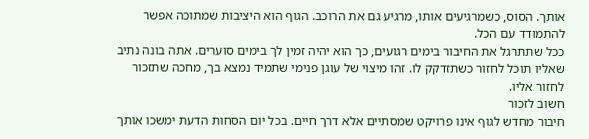אותך. הסוס, כשמרגיעים אותו, מרגיע גם את הרוכב. הגוף הוא היציבות שמתוכה אפשר להתמודד עם הכל.
ככל שתתרגל את החיבור בימים רגועים, כך הוא יהיה זמין לך בימים סוערים. אתה בונה נתיב שאליו תוכל לחזור כשתזדקק לו. זהו מיצוי של עוגן פנימי שתמיד נמצא בך, מחכה שתזכור לחזור אליו.
חשוב לזכור
חיבור מחדש לגוף אינו פרויקט שמסתיים אלא דרך חיים. בכל יום הסחות הדעת ימשכו אותך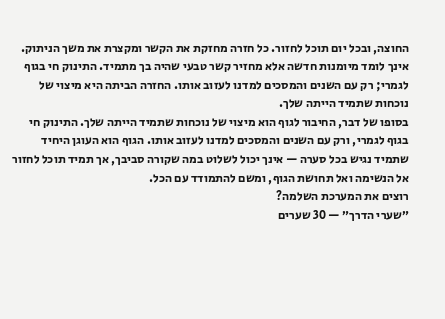החוצה, ובכל יום תוכל לחזור. כל חזרה מחזקת את הקשר ומקצרת את משך הניתוק.
אינך לומד מיומנות חדשה אלא מחזיר קשר טבעי שהיה בך מתמיד. התינוק חי בגוף לגמרי; רק עם השנים והמסכים למדנו לעזוב אותו. החזרה הביתה היא מיצוי של נוכחות שתמיד הייתה שלך.
בסופו של דבר, החיבור לגוף הוא מיצוי של נוכחות שתמיד הייתה שלך. התינוק חי בגוף לגמרי, ורק עם השנים והמסכים למדנו לעזוב אותו. הגוף הוא העוגן היחיד שתמיד נגיש בכל סערה — אינך יכול לשלוט במה שקורה סביבך, אך תמיד תוכל לחזור אל הנשימה ואל תחושת הגוף, ומשם להתמודד עם הכל.
רוצים את המערכת השלמה?
״שערי הדרך״ — 30 שערים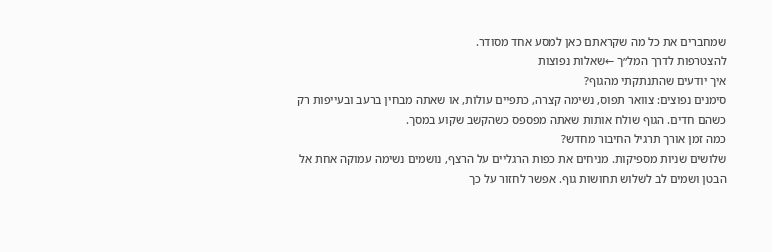שמחברים את כל מה שקראתם כאן למסע אחד מסודר.
להצטרפות לדרך המל״ך ←שאלות נפוצות
איך יודעים שהתנתקתי מהגוף?
סימנים נפוצים: צוואר תפוס, נשימה קצרה, כתפיים עולות, או שאתה מבחין ברעב ובעייפות רק כשהם חדים. הגוף שולח אותות שאתה מפספס כשהקשב שקוע במסך.
כמה זמן אורך תרגיל החיבור מחדש?
שלושים שניות מספיקות. מניחים את כפות הרגליים על הרצף, נושמים נשימה עמוקה אחת אל הבטן ושמים לב לשלוש תחושות גוף. אפשר לחזור על כך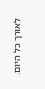לאורך כל היום.